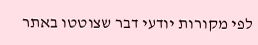לפי מקורות יודעי דבר שצוטטו באתר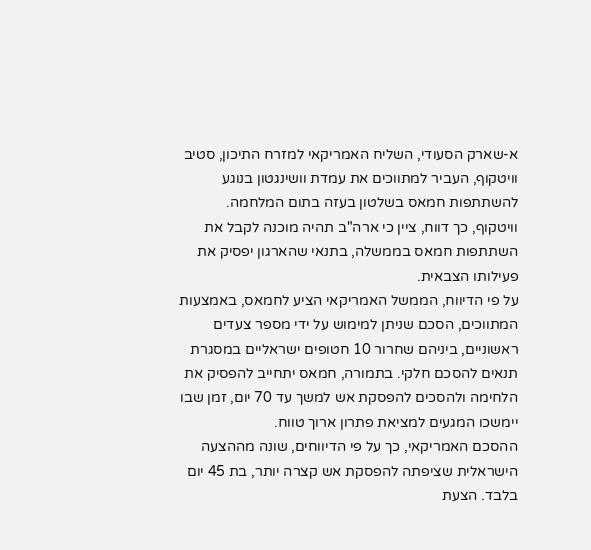א-שארק הסעודי, השליח האמריקאי למזרח התיכון, סטיב וויטקוף, העביר למתווכים את עמדת וושינגטון בנוגע להשתתפות חמאס בשלטון בעזה בתום המלחמה. וויטקוף, כך דווח, ציין כי ארה"ב תהיה מוכנה לקבל את השתתפות חמאס בממשלה, בתנאי שהארגון יפסיק את פעילותו הצבאית.
על פי הדיווח, הממשל האמריקאי הציע לחמאס, באמצעות המתווכים, הסכם שניתן למימוש על ידי מספר צעדים ראשוניים, ביניהם שחרור 10 חטופים ישראליים במסגרת תנאים להסכם חלקי. בתמורה, חמאס יתחייב להפסיק את הלחימה ולהסכים להפסקת אש למשך עד 70 יום, זמן שבו יימשכו המגעים למציאת פתרון ארוך טווח.
ההסכם האמריקאי, כך על פי הדיווחים, שונה מההצעה הישראלית שציפתה להפסקת אש קצרה יותר, בת 45 יום בלבד. הצעת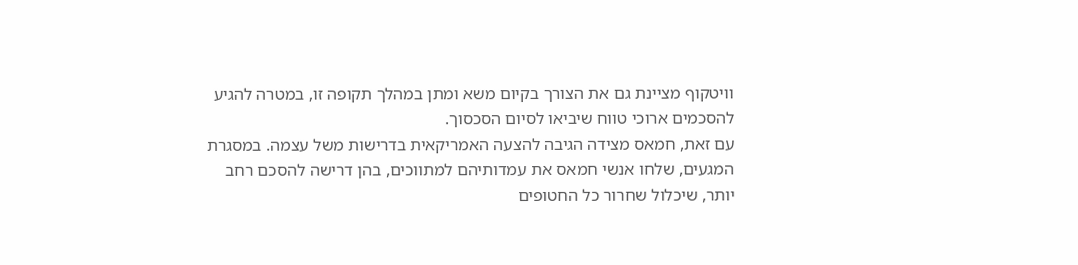וויטקוף מציינת גם את הצורך בקיום משא ומתן במהלך תקופה זו, במטרה להגיע להסכמים ארוכי טווח שיביאו לסיום הסכסוך.
עם זאת, חמאס מצידה הגיבה להצעה האמריקאית בדרישות משל עצמה. במסגרת המגעים, שלחו אנשי חמאס את עמדותיהם למתווכים, בהן דרישה להסכם רחב יותר, שיכלול שחרור כל החטופים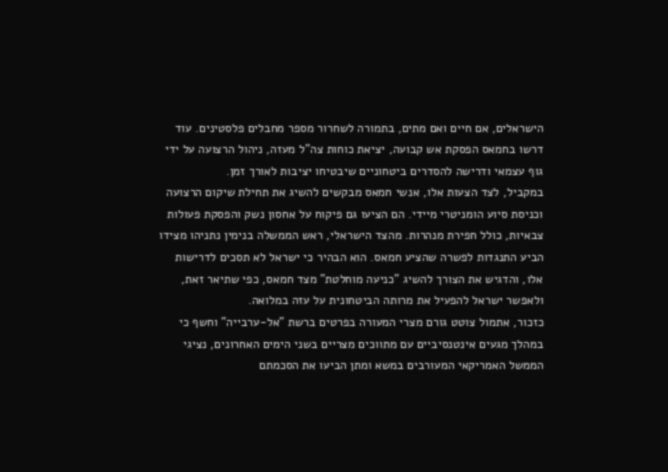הישראלים, אם חיים ואם מתים, בתמורה לשחרור מספר מחבלים פלסטינים. עוד דרשו בחמאס הפסקת אש קבועה, יציאת כוחות צה"ל מעזה, ניהול הרצועה על ידי גוף עצמאי ודרישה להסדרים ביטחוניים שיבטיחו יציבות לאורך זמן.
במקביל, לצד הצעות אלו, אנשי חמאס מבקשים להשיג את תחילת שיקום הרצועה וכניסת סיוע הומניטרי מיידי. הם הציעו גם פיקוח על אחסון נשק והפסקת פעולות צבאיות, כולל חפירת מנהרות. מהצד הישראלי, ראש הממשלה בנימין נתניהו מצידו הביע התנגדות לפשרה שהציע חמאס. הוא הבהיר כי ישראל לא תסכים לדרישות אלו, והדגיש את הצורך להשיג "כניעה מוחלטת" מצד חמאס, כפי שתיאר זאת, ולאפשר ישראל להפעיל את מרותה הביטחונית על עזה במלואה.
כזכור, אתמול צוטט גורם מצרי המעורה בפרטים ברשת "אל-ערבייה" וחשף כי במהלך מגעים אינטנסיביים עם מתווכים מצריים בשני הימים האחרונים, נציגי הממשל האמריקאי המעורבים במשא ומתן הביעו את הסכמתם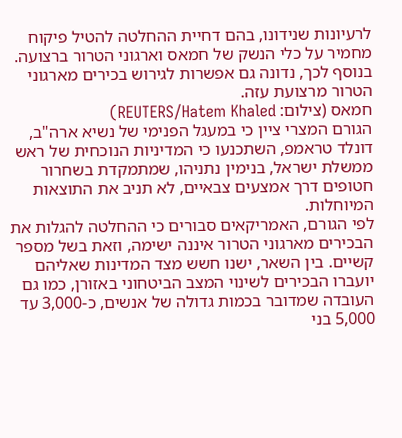לרעיונות שנידונו, בהם דחיית ההחלטה להטיל פיקוח מחמיר על כלי הנשק של חמאס וארגוני הטרור ברצועה. בנוסף לכך, נדונה גם אפשרות לגירוש בכירים מארגוני הטרור מרצועת עזה.
חמאס (צילום: REUTERS/Hatem Khaled)
הגורם המצרי ציין כי במעגל הפנימי של נשיא ארה"ב, דונלד טראמפ, השתכנעו כי המדיניות הנוכחית של ראש ממשלת ישראל, בנימין נתניהו, שמתמקדת בשחרור חטופים דרך אמצעים צבאיים, לא תניב את התוצאות המיוחלות.
לפי הגורם, האמריקאים סבורים כי ההחלטה להגלות את הבכירים מארגוני הטרור איננה ישימה, וזאת בשל מספר קשיים. בין השאר, ישנו חשש מצד המדינות שאליהם יועברו הבכירים לשינוי המצב הביטחוני באזורן, כמו גם העובדה שמדובר בכמות גדולה של אנשים, כ-3,000 עד 5,000 בני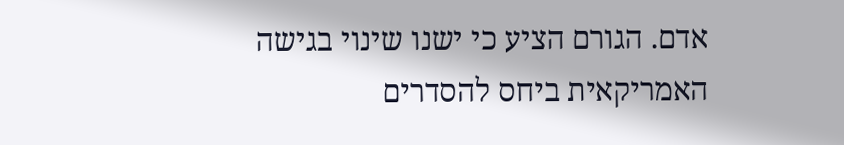אדם. הגורם הציע כי ישנו שינוי בגישה האמריקאית ביחס להסדרים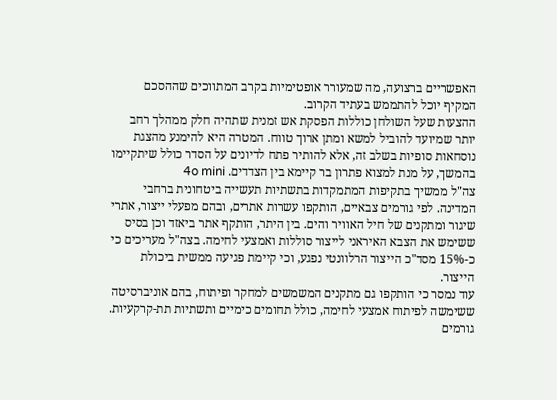האפשריים ברצועה, מה שמעורר אופטימיות בקרב המתווכים שההסכם המקיף יוכל להתממש בעתיד הקרוב.
ההצעות שעל השולחן כוללות הפסקת אש זמנית שתהיה חלק ממהלך רחב יותר שמיועד להוביל למשא ומתן ארוך טווח. המטרה היא להימנע מהצגת נוסחאות סופיות בשלב זה, אלא להותיר פתח לדיונים על הסדר כולל שיתקיימו בהמשך, על מנת למצוא פתרון בר קיימא בין הצדדים. 4o mini
צה"ל ממשיך בתקיפות המתמקדות בתשתיות תעשייה ביטחונית ברחבי המדינה. לפי גורמים צבאיים, הותקפו עשרות אתרים, ובהם מפעלי ייצור, אתרי שיגור ומתקנים של חיל האוויר והים. בין היתר, הותקף אתר ביאזד וכן בסיס ששימש את הצבא האיראני לייצור סוללות ואמצעי לחימה. בצה"ל מעריכים כי כ-15% מסד"כ הייצור הרלוונטי נפגע, וכי קיימת פגיעה ממשית ביכולת הייצור.
עוד נמסר כי הותקפו גם מתקנים המשמשים למחקר ופיתוח, בהם אוניברסיטה ששימשה לפיתוח אמצעי לחימה, כולל תחומים כימיים ותשתיות תת-קרקעיות. גורמים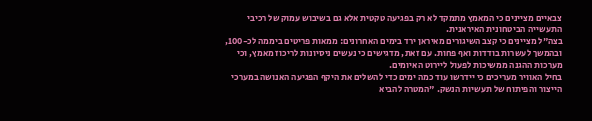צבאיים מציינים כי המאמץ מתמקד לא רק בפגיעה טקטית אלא גם בשיבוש עמוק של רכיבי התעשייה הביטחונית האיראנית.
בצה"ל מציינים כי קצב השיגורים מאיראן ירד בימים האחרונים: ממאות פריטים ביממה לכ-100, ובהמשך לעשרות בודדות ואף פחות. עם זאת, מדגישים כי נעשים ניסיונות לריכוז מאמץ, וכי מערכות ההגנה ממשיכות לפעול ליירוט האיומים.
בחיל האוויר מעריכים כי יידרשו עוד כמה ימים כדי להשלים את היקף הפגיעה האנושה במערכי הייצור והפיתוח של תעשיות הנשק. "המטרה להביא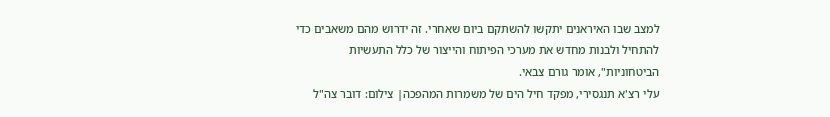למצב שבו האיראנים יתקשו להשתקם ביום שאחרי. זה ידרוש מהם משאבים כדי להתחיל ולבנות מחדש את מערכי הפיתוח והייצור של כלל התעשיות הביטחוניות", אומר גורם צבאי.
עלי רצ'א תנגסירי, מפקד חיל הים של משמרות המהפכה| צילום: דובר צה"ל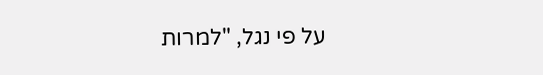על פי נגל, "למרות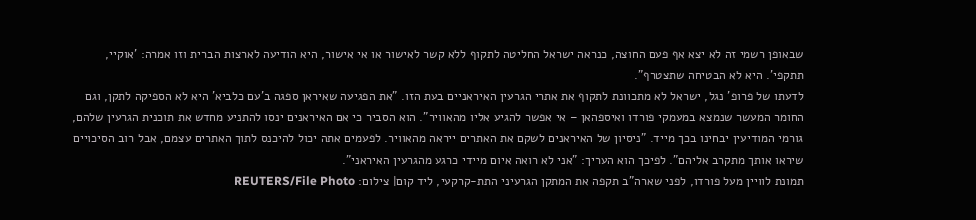שבאופן רשמי זה לא יצא אף פעם החוצה, כנראה ישראל החליטה לתקוף ללא קשר לאישור או אי אישור, היא הודיעה לארצות הברית וזו אמרה: 'אוקיי, תתקפי'. היא לא הבטיחה שתצטרף".
לדעתו של פרופ' נגל, ישראל לא מתכוונת לתקוף את אתרי הגרעין האיראניים בעת הזו. "את הפגיעה שאיראן ספגה ב'עם כלביא' היא לא הספיקה לתקן, וגם החומר המעשר שנמצא במעמקי פורדו ואיספהאן – אי אפשר להגיע אליו מהאוויר". הוא הסביר כי אם האיראנים ינסו להתניע מחדש את תוכנית הגרעין שלהם, גורמי המודיעין יבחינו בכך מייד. "ניסיון של האיראנים לשקם את האתרים ייראה מהאוויר. לפעמים אתה יכול להיכנס לתוך האתרים עצמם, אבל רוב הסיכויים שיראו אותך מתקרב אליהם". לפיכך הוא העריך: "אני לא רואה איום מיידי כרגע מהגרעין האיראני".
תמונת לוויין מעל פורדו, לפני שארה"ב תקפה את המתקן הגרעיני התת-קרקעי, ליד קום| צילום: REUTERS/File Photo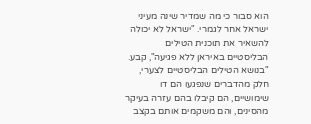הוא סבור כי מה שמדיר שינה מעיני ישראל אחר לגמרי. "ישראל לא יכולה להשאיר את תוכנית הטילים הבליסטיים באיראן ללא פגיעה", קבע. "בנושא הטילים הבליסטיים לצערי, חלק מהדברים שנפגעו הם דו שימושיים, הם קיבלו בהם עזרה בעיקר מהסינים, והם משקמים אותם בקצב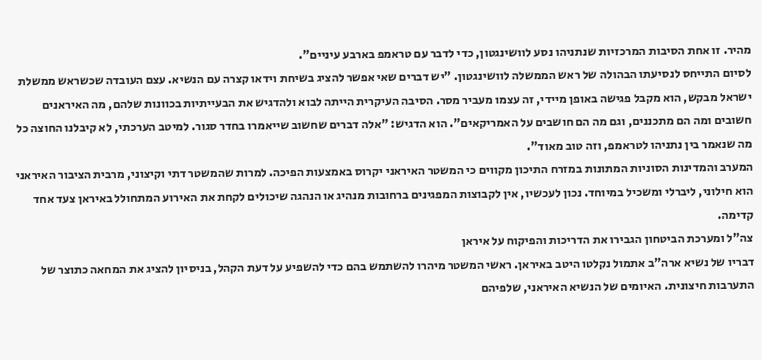מהיר. זו אחת הסיבות המרכזיות שנתניהו נסע לוושינגטון, כדי לדבר עם טראמפ בארבע עיניים".
לסיום התייחס לנסיעתו הבהולה של ראש הממשלה לוושינגטון. "יש דברים שאי אפשר להציג בשיחת וידאו קצרה עם הנשיא. עצם העובדה שכשראש ממשלת ישראל מבקש, הוא מקבל פגישה באופן מיידי, זה עצמו מעביר מסר. הסיבה העיקרית הייתה לבוא ולהדגיש את הבעייתיות בכוונות שלהם, מה האיראנים חשובים ומה הם מתכננים, וגם מה הם חושבים על האמריקאים". הוא הדגיש: "אלה דברים שחשוב שייאמרו בחדר סגור. למיטב הערכתי, לא קיבלנו החוצה כל מה שנאמר בין נתניהו לטראמפ, וזה טוב מאוד".
המערב והמדינות הסוניות המתונות במזרח התיכון מקווים כי המשטר האיראני יקרוס באמצעות הפיכה. למרות שהמשטר דתי וקיצוני, מרבית הציבור האיראני הוא חילוני, ליברלי ומשכיל במיוחד. נכון לעכשיו, אין לקבוצות המפגינים ברחובות מנהיג או הנהגה שיכולים לקחת את האירוע המתחולל באיראן צעד אחד קדימה.
צה"ל ומערכת הביטחון הגבירו את הדריכות והפיקוח על איראן
דבריו של נשיא ארה"ב אתמול נקלטו היטב באיראן. ראשי המשטר מיהרו להשתמש בהם כדי להשפיע על דעת הקהל, בניסיון להציג את המחאה כתוצר של התערבות חיצונית. האיומים של הנשיא האיראני, שלפיהם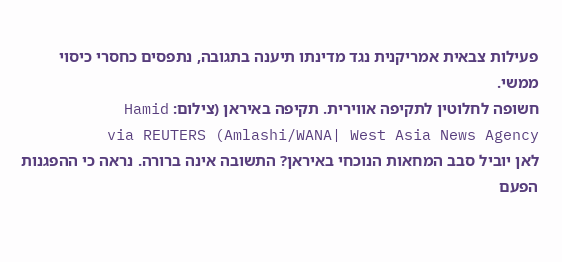פעילות צבאית אמריקנית נגד מדינתו תיענה בתגובה, נתפסים כחסרי כיסוי ממשי.
חשופה לחלוטין לתקיפה אווירית. תקיפה באיראן (צילום: Hamid Amlashi/WANA| West Asia News Agency) via REUTERS
לאן יוביל סבב המחאות הנוכחי באיראן? התשובה אינה ברורה. נראה כי ההפגנות הפעם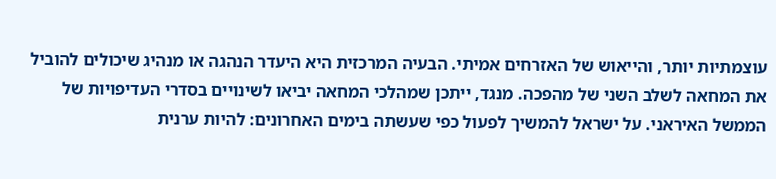עוצמתיות יותר, והייאוש של האזרחים אמיתי. הבעיה המרכזית היא היעדר הנהגה או מנהיג שיכולים להוביל את המחאה לשלב השני של מהפכה. מנגד, ייתכן שמהלכי המחאה יביאו לשינויים בסדרי העדיפויות של הממשל האיראני. על ישראל להמשיך לפעול כפי שעשתה בימים האחרונים: להיות ערנית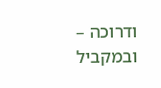ודרוכה – ובמקביל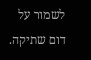לשמור על דום שתיקה.